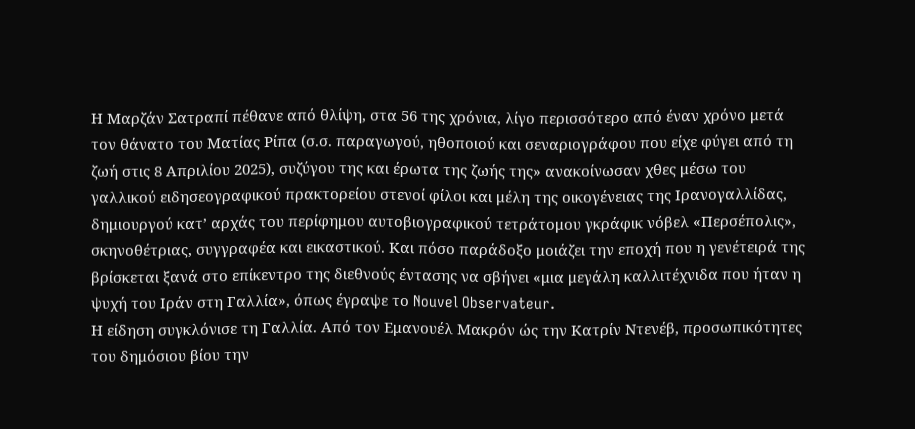Η Μαρζάν Σατραπί πέθανε από θλίψη, στα 56 της χρόνια, λίγο περισσότερο από έναν χρόνο μετά τον θάνατο του Ματίας Ρίπα (σ.σ. παραγωγού, ηθοποιού και σεναριογράφου που είχε φύγει από τη ζωή στις 8 Απριλίου 2025), συζύγου της και έρωτα της ζωής της» ανακοίνωσαν χθες μέσω του γαλλικού ειδησεογραφικού πρακτορείου στενοί φίλοι και μέλη της οικογένειας της Ιρανογαλλίδας, δημιουργού κατ’ αρχάς του περίφημου αυτοβιογραφικού τετράτομου γκράφικ νόβελ «Περσέπολις», σκηνοθέτριας, συγγραφέα και εικαστικού. Και πόσο παράδοξο μοιάζει την εποχή που η γενέτειρά της βρίσκεται ξανά στο επίκεντρο της διεθνούς έντασης να σβήνει «μια μεγάλη καλλιτέχνιδα που ήταν η ψυχή του Ιράν στη Γαλλία», όπως έγραψε το Nouvel Observateur.
Η είδηση συγκλόνισε τη Γαλλία. Από τον Εμανουέλ Μακρόν ώς την Κατρίν Ντενέβ, προσωπικότητες του δημόσιου βίου την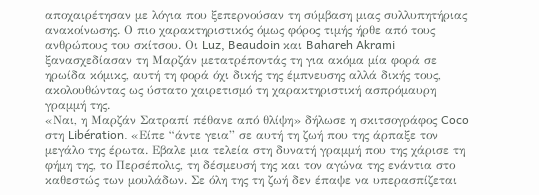αποχαιρέτησαν με λόγια που ξεπερνούσαν τη σύμβαση μιας συλλυπητήριας ανακοίνωσης. Ο πιο χαρακτηριστικός όμως φόρος τιμής ήρθε από τους ανθρώπους του σκίτσου. Οι Luz, Beaudoin και Bahareh Akrami ξανασχεδίασαν τη Μαρζάν μετατρέποντάς τη για ακόμα μία φορά σε ηρωίδα κόμικς, αυτή τη φορά όχι δικής της έμπνευσης αλλά δικής τους, ακολουθώντας ως ύστατο χαιρετισμό τη χαρακτηριστική ασπρόμαυρη γραμμή της.
«Ναι, η Μαρζάν Σατραπί πέθανε από θλίψη» δήλωσε η σκιτσογράφος Coco στη Libération. «Είπε “άντε γεια” σε αυτή τη ζωή που της άρπαξε τον μεγάλο της έρωτα. Εβαλε μια τελεία στη δυνατή γραμμή που της χάρισε τη φήμη της, το Περσέπολις, τη δέσμευσή της και τον αγώνα της ενάντια στο καθεστώς των μουλάδων. Σε όλη της τη ζωή δεν έπαψε να υπερασπίζεται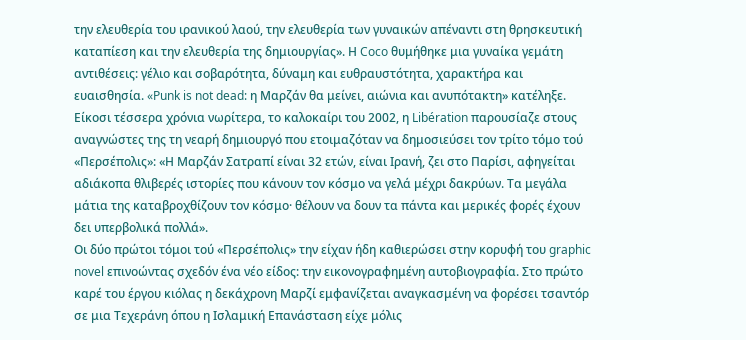την ελευθερία του ιρανικού λαού, την ελευθερία των γυναικών απέναντι στη θρησκευτική καταπίεση και την ελευθερία της δημιουργίας». Η Coco θυμήθηκε μια γυναίκα γεμάτη αντιθέσεις: γέλιο και σοβαρότητα, δύναμη και ευθραυστότητα, χαρακτήρα και ευαισθησία. «Punk is not dead: η Μαρζάν θα μείνει, αιώνια και ανυπότακτη» κατέληξε.
Είκοσι τέσσερα χρόνια νωρίτερα, το καλοκαίρι του 2002, η Libération παρουσίαζε στους αναγνώστες της τη νεαρή δημιουργό που ετοιμαζόταν να δημοσιεύσει τον τρίτο τόμο τού «Περσέπολις»: «Η Μαρζάν Σατραπί είναι 32 ετών, είναι Ιρανή, ζει στο Παρίσι, αφηγείται αδιάκοπα θλιβερές ιστορίες που κάνουν τον κόσμο να γελά μέχρι δακρύων. Τα μεγάλα μάτια της καταβροχθίζουν τον κόσμο· θέλουν να δουν τα πάντα και μερικές φορές έχουν δει υπερβολικά πολλά».
Οι δύο πρώτοι τόμοι τού «Περσέπολις» την είχαν ήδη καθιερώσει στην κορυφή του graphic novel επινοώντας σχεδόν ένα νέο είδος: την εικονογραφημένη αυτοβιογραφία. Στο πρώτο καρέ του έργου κιόλας η δεκάχρονη Μαρζί εμφανίζεται αναγκασμένη να φορέσει τσαντόρ σε μια Τεχεράνη όπου η Ισλαμική Επανάσταση είχε μόλις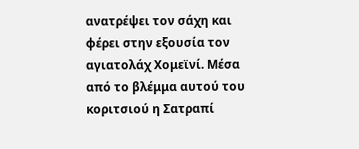ανατρέψει τον σάχη και φέρει στην εξουσία τον αγιατολάχ Χομεϊνί. Μέσα από το βλέμμα αυτού του κοριτσιού η Σατραπί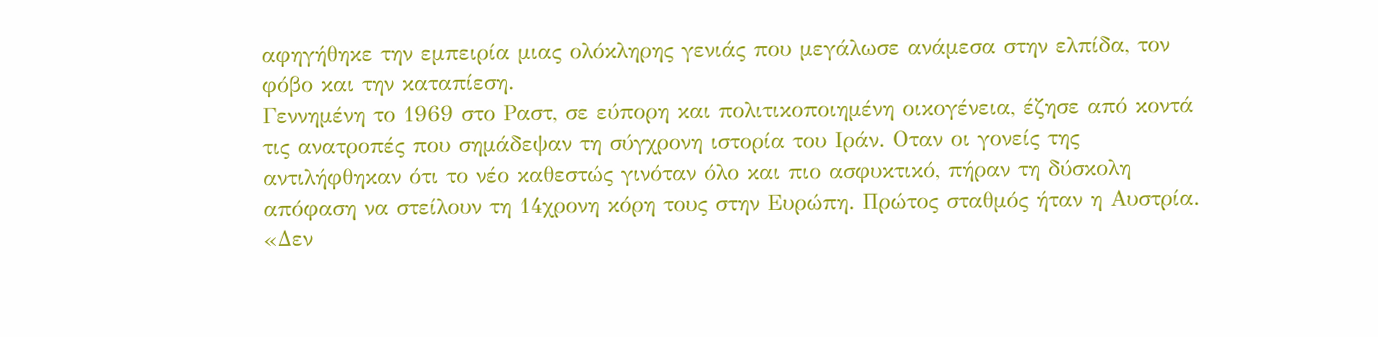αφηγήθηκε την εμπειρία μιας ολόκληρης γενιάς που μεγάλωσε ανάμεσα στην ελπίδα, τον φόβο και την καταπίεση.
Γεννημένη το 1969 στο Ραστ, σε εύπορη και πολιτικοποιημένη οικογένεια, έζησε από κοντά τις ανατροπές που σημάδεψαν τη σύγχρονη ιστορία του Ιράν. Οταν οι γονείς της αντιλήφθηκαν ότι το νέο καθεστώς γινόταν όλο και πιο ασφυκτικό, πήραν τη δύσκολη απόφαση να στείλουν τη 14χρονη κόρη τους στην Ευρώπη. Πρώτος σταθμός ήταν η Αυστρία. «Δεν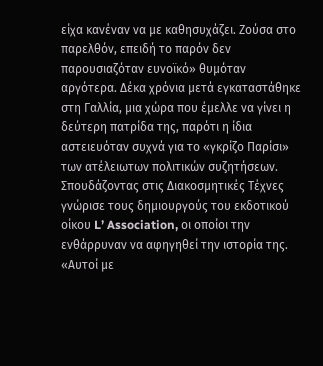είχα κανέναν να με καθησυχάζει. Ζούσα στο παρελθόν, επειδή το παρόν δεν παρουσιαζόταν ευνοϊκό» θυμόταν αργότερα. Δέκα χρόνια μετά εγκαταστάθηκε στη Γαλλία, μια χώρα που έμελλε να γίνει η δεύτερη πατρίδα της, παρότι η ίδια αστειευόταν συχνά για το «γκρίζο Παρίσι» των ατέλειωτων πολιτικών συζητήσεων.
Σπουδάζοντας στις Διακοσμητικές Τέχνες γνώρισε τους δημιουργούς του εκδοτικού οίκου L’ Association, οι οποίοι την ενθάρρυναν να αφηγηθεί την ιστορία της. «Αυτοί με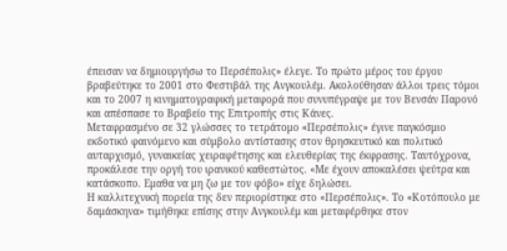έπεισαν να δημιουργήσω το Περσέπολις» έλεγε. Το πρώτο μέρος του έργου βραβεύτηκε το 2001 στο Φεστιβάλ της Ανγκουλέμ. Ακολούθησαν άλλοι τρεις τόμοι και το 2007 η κινηματογραφική μεταφορά που συνυπέγραψε με τον Βενσάν Παρονό και απέσπασε το Βραβείο της Επιτροπής στις Κάνες.
Μεταφρασμένο σε 32 γλώσσες το τετράτομο «Περσέπολις» έγινε παγκόσμιο εκδοτικό φαινόμενο και σύμβολο αντίστασης στον θρησκευτικό και πολιτικό αυταρχισμό, γυναικείας χειραφέτησης και ελευθερίας της έκφρασης. Ταυτόχρονα, προκάλεσε την οργή του ιρανικού καθεστώτος. «Με έχουν αποκαλέσει ψεύτρα και κατάσκοπο. Εμαθα να μη ζω με τον φόβο» είχε δηλώσει.
Η καλλιτεχνική πορεία της δεν περιορίστηκε στο «Περσέπολις». Το «Κοτόπουλο με δαμάσκηνα» τιμήθηκε επίσης στην Ανγκουλέμ και μεταφέρθηκε στον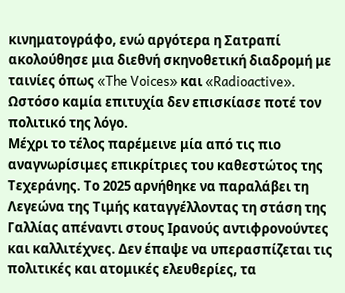κινηματογράφο, ενώ αργότερα η Σατραπί ακολούθησε μια διεθνή σκηνοθετική διαδρομή με ταινίες όπως «The Voices» και «Radioactive». Ωστόσο καμία επιτυχία δεν επισκίασε ποτέ τον πολιτικό της λόγο.
Μέχρι το τέλος παρέμεινε μία από τις πιο αναγνωρίσιμες επικρίτριες του καθεστώτος της Τεχεράνης. Το 2025 αρνήθηκε να παραλάβει τη Λεγεώνα της Τιμής καταγγέλλοντας τη στάση της Γαλλίας απέναντι στους Ιρανούς αντιφρονούντες και καλλιτέχνες. Δεν έπαψε να υπερασπίζεται τις πολιτικές και ατομικές ελευθερίες, τα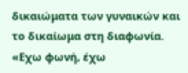δικαιώματα των γυναικών και το δικαίωμα στη διαφωνία. «Εχω φωνή, έχω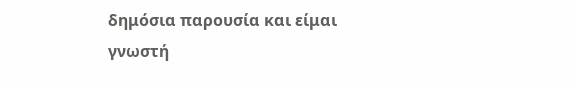δημόσια παρουσία και είμαι γνωστή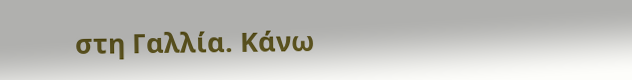στη Γαλλία. Κάνω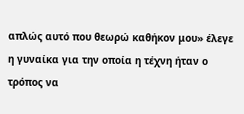απλώς αυτό που θεωρώ καθήκον μου» έλεγε η γυναίκα για την οποία η τέχνη ήταν ο τρόπος να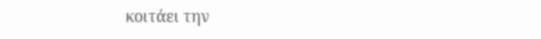κοιτάει την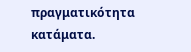πραγματικότητα κατάματα.